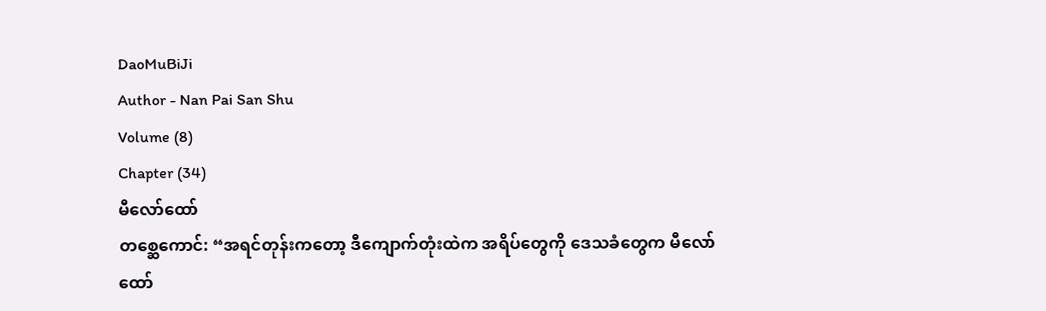DaoMuBiJi
Author - Nan Pai San Shu
Volume (8)
Chapter (34)
မီလော်ထော်
တစ္ဆေကောင်: “အရင်တုန်းကတော့ ဒီကျောက်တုံးထဲက အရိပ်တွေကို ဒေသခံတွေက မီလော်ထော်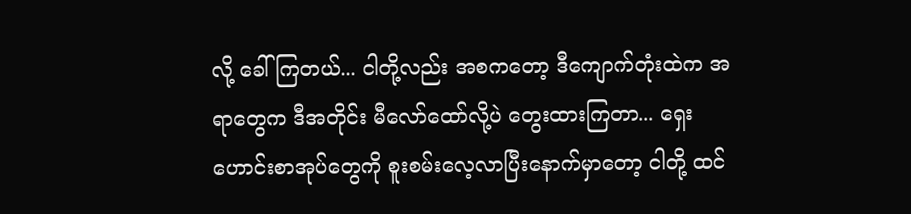လို့ ခေါ်ကြတယ်... ငါတို့လည်း အစကတော့ ဒီကျောက်တုံးထဲက အရာတွေက ဒီအတိုင်း မီလော်ထော်လို့ပဲ တွေးထားကြတာ... ရှေးဟောင်းစာအုပ်တွေကို စူးစမ်းလေ့လာပြီးနောက်မှာတော့ ငါတို့ ထင်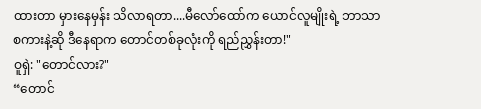ထားတာ မှားနေမှန်း သိလာရတာ....မီလော်ထော်က ယောင်လူမျိုးရဲ့ ဘာသာစကားနဲ့ဆို ဒီနေရာက တောင်တစ်ခုလုံးကို ရည်ညွှန်းတာ!"
ဝူရှဲ: "တောင်လား?"
“တောင်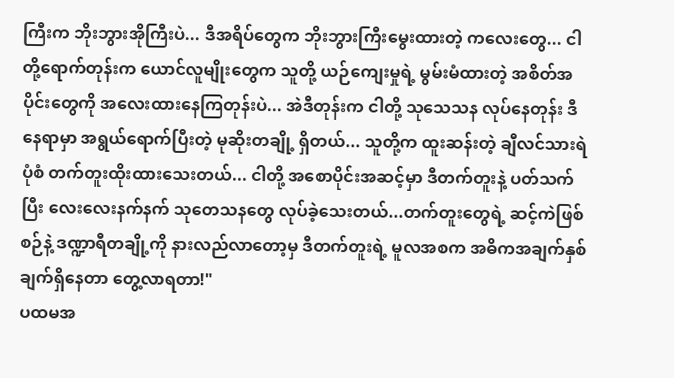ကြီးက ဘိုးဘွားအိုကြီးပဲ... ဒီအရိပ်တွေက ဘိုးဘွားကြီးမွေးထားတဲ့ ကလေးတွေ... ငါတို့ရောက်တုန်းက ယောင်လူမျိုးတွေက သူတို့ ယဉ်ကျေးမှုရဲ့ မွမ်းမံထားတဲ့ အစိတ်အပိုင်းတွေကို အလေးထားနေကြတုန်းပဲ... အဲဒီတုန်းက ငါတို့ သုသေသန လုပ်နေတုန်း ဒီနေရာမှာ အရွယ်ရောက်ပြီးတဲ့ မုဆိုးတချို့ ရှိတယ်... သူတို့က ထူးဆန်းတဲ့ ချီလင်သားရဲပုံစံ တက်တူးထိုးထားသေးတယ်... ငါတို့ အစောပိုင်းအဆင့်မှာ ဒီတက်တူးနဲ့ ပတ်သက်ပြီး လေးလေးနက်နက် သုတေသနတွေ လုပ်ခဲ့သေးတယ်...တက်တူးတွေရဲ့ ဆင့်ကဲဖြစ်စဉ်နဲ့ ဒဏ္ဍာရီတချို့ကို နားလည်လာတော့မှ ဒီတက်တူးရဲ့ မူလအစက အဓိကအချက်နှစ်ချက်ရှိနေတာ တွေ့လာရတာ!"
ပထမအ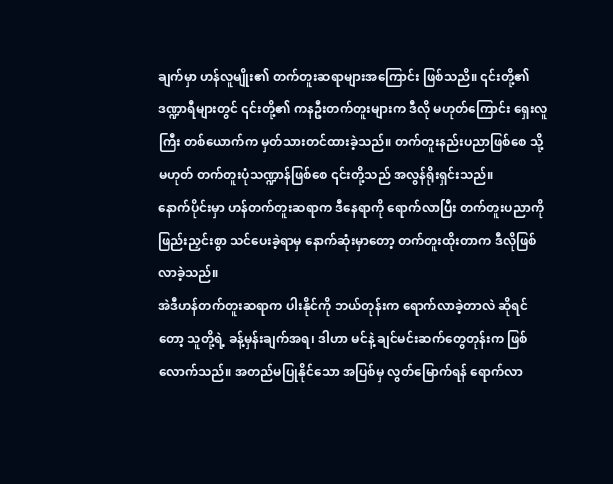ချက်မှာ ဟန်လူမျိုး၏ တက်တူးဆရာများအကြောင်း ဖြစ်သညိ။ ၎င်းတို့၏ ဒဏ္ဍာရီများတွင် ၎င်းတို့၏ ကနဦးတက်တူးများက ဒီလို မဟုတ်ကြောင်း ရှေးလူကြီး တစ်ယောက်က မှတ်သားတင်ထားခဲ့သည်။ တက်တူးနည်းပညာဖြစ်စေ သို့မဟုတ် တက်တူးပုံသဏ္ဍာန်ဖြစ်စေ ၎င်းတို့သည် အလွန်ရိုးရှင်းသည်။
နောက်ပိုင်းမှာ ဟန်တက်တူးဆရာက ဒီနေရာကို ရောက်လာပြီး တက်တူးပညာကို ဖြည်းညှင်းစွာ သင်ပေးခဲ့ရာမှ နောက်ဆုံးမှာတော့ တက်တူးထိုးတာက ဒီလိုဖြစ်လာခဲ့သည်။
အဲဒီဟန်တက်တူးဆရာက ပါးနိုင်ကို ဘယ်တုန်းက ရောက်လာခဲ့တာလဲ ဆိုရင်တော့ သူတို့ရဲ့ ခန့်မှန်းချက်အရ၊ ဒါဟာ မင်နဲ့ ချင်မင်းဆက်တွေတုန်းက ဖြစ်လောက်သည်။ အတည်မပြုနိုင်သော အပြစ်မှ လွတ်မြောက်ရန် ရောက်လာ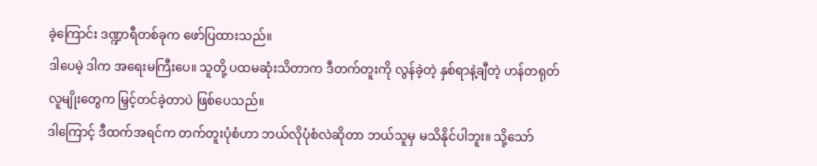ခဲ့ကြောင်း ဒဏ္ဍာရီတစ်ခုက ဖော်ပြထားသည်။
ဒါပေမဲ့ ဒါက အရေးမကြီးပေ။ သူတို့ ပထမဆုံးသိတာက ဒီတက်တူးကို လွန်ခဲ့တဲ့ နှစ်ရာနဲ့ချီတဲ့ ဟန်တရုတ်လူမျိုးတွေက မြှင့်တင်ခဲ့တာပဲ ဖြစ်ပေသည်။
ဒါကြောင့် ဒီထက်အရင်က တက်တူးပုံစံဟာ ဘယ်လိုပုံစံလဲဆိုတာ ဘယ်သူမှ မသိနိုင်ပါဘူး။ သို့သော်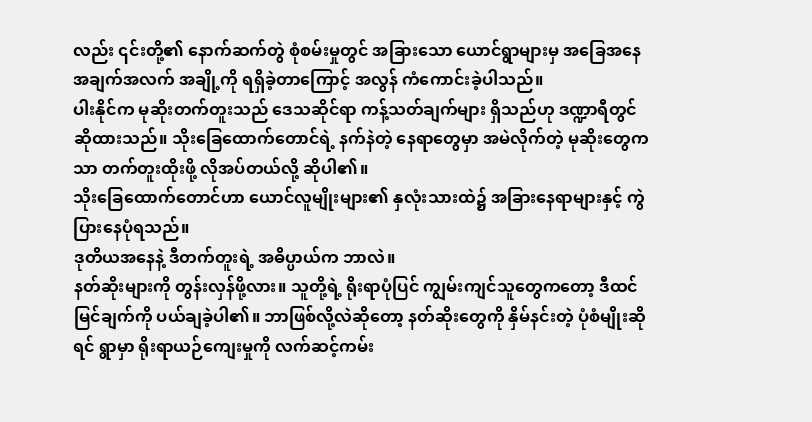လည်း ၎င်းတို့၏ နောက်ဆက်တွဲ စုံစမ်းမှုတွင် အခြားသော ယောင်ရွာများမှ အခြေအနေ အချက်အလက် အချို့ကို ရရှိခဲ့တာကြောင့် အလွန် ကံကောင်းခဲ့ပါသည်။
ပါးနိုင်က မုဆိုးတက်တူးသည် ဒေသဆိုင်ရာ ကန့်သတ်ချက်များ ရှိသည်ဟု ဒဏ္ဍာရီတွင် ဆိုထားသည်။ သိုးခြေထောက်တောင်ရဲ့ နက်နဲတဲ့ နေရာတွေမှာ အမဲလိုက်တဲ့ မုဆိုးတွေကသာ တက်တူးထိုးဖို့ လိုအပ်တယ်လို့ ဆိုပါ၏။
သိုးခြေထောက်တောင်ဟာ ယောင်လူမျိုးများ၏ နှလုံးသားထဲ၌ အခြားနေရာများနှင့် ကွဲပြားနေပုံရသည်။
ဒုတိယအနေနဲ့ ဒီတက်တူးရဲ့ အဓိပ္ပာယ်က ဘာလဲ။
နတ်ဆိုးများကို တွန်းလှန်ဖို့လား။ သူတို့ရဲ့ ရိုးရာပုံပြင် ကျွမ်းကျင်သူတွေကတော့ ဒီထင်မြင်ချက်ကို ပယ်ချခဲ့ပါ၏။ ဘာဖြစ်လို့လဲဆိုတော့ နတ်ဆိုးတွေကို နှိမ်နင်းတဲ့ ပုံစံမျိုးဆိုရင် ရွာမှာ ရိုးရာယဉ်ကျေးမှုကို လက်ဆင့်ကမ်း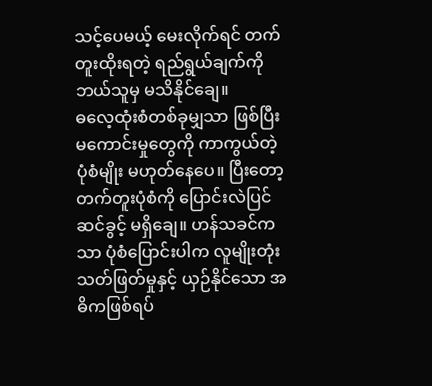သင့်ပေမယ့် မေးလိုက်ရင် တက်တူးထိုးရတဲ့ ရည်ရွယ်ချက်ကို ဘယ်သူမှ မသိနိုင်ချေ။
ဓလေ့ထုံးစံတစ်ခုမျှသာ ဖြစ်ပြီး မကောင်းမှုတွေကို ကာကွယ်တဲ့ ပုံစံမျိုး မဟုတ်နေပေ။ ပြီးတော့ တက်တူးပုံစံကို ပြောင်းလဲပြင်ဆင်ခွင့် မရှိချေ။ ဟန်သခင်ကသာ ပုံစံပြောင်းပါက လူမျိုးတုံးသတ်ဖြတ်မှုနှင့် ယှဉ်နိုင်သော အဓိကဖြစ်ရပ်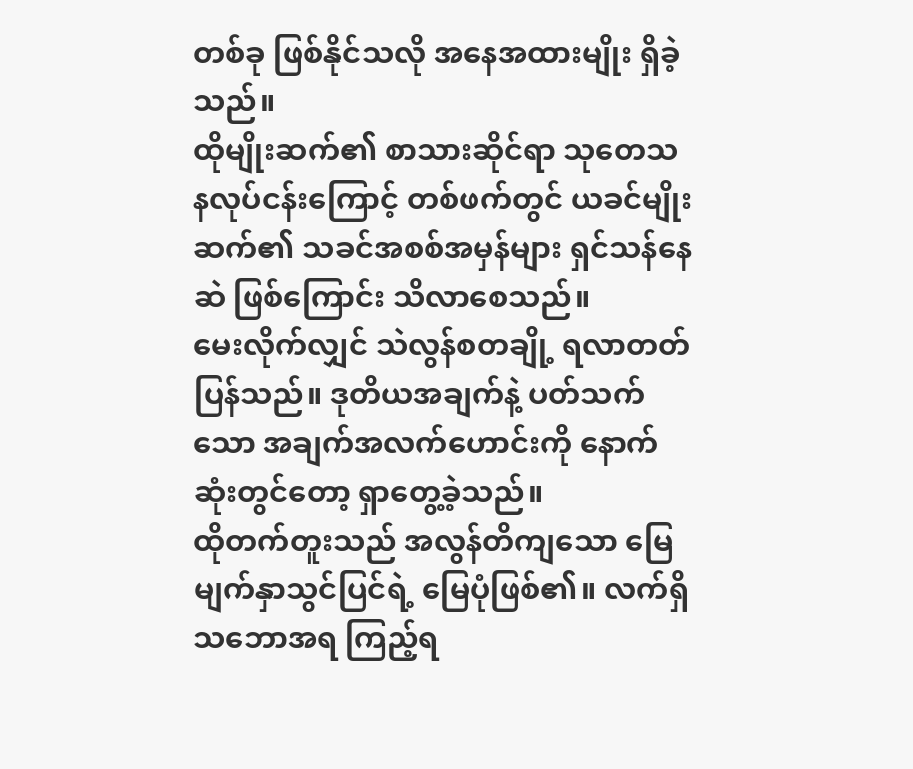တစ်ခု ဖြစ်နိုင်သလို အနေအထားမျိုး ရှိခဲ့သည်။
ထိုမျိုးဆက်၏ စာသားဆိုင်ရာ သုတေသနလုပ်ငန်းကြောင့် တစ်ဖက်တွင် ယခင်မျိုးဆက်၏ သခင်အစစ်အမှန်များ ရှင်သန်နေဆဲ ဖြစ်ကြောင်း သိလာစေသည်။
မေးလိုက်လျှင် သဲလွန်စတချို့ ရလာတတ်ပြန်သည်။ ဒုတိယအချက်နဲ့ ပတ်သက်သော အချက်အလက်ဟောင်းကို နောက်ဆုံးတွင်တော့ ရှာတွေ့ခဲ့သည်။
ထိုတက်တူးသည် အလွန်တိကျသော မြေမျက်နှာသွင်ပြင်ရဲ့ မြေပုံဖြစ်၏။ လက်ရှိသဘောအရ ကြည့်ရ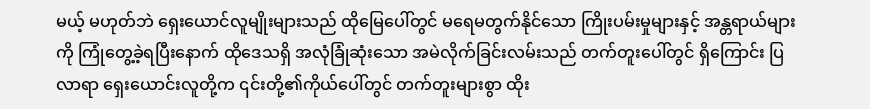မယ့် မဟုတ်ဘဲ ရှေးယောင်လူမျိုးများသည် ထိုမြေပေါ်တွင် မရေမတွက်နိုင်သော ကြိုးပမ်းမှုများနှင့် အန္တရာယ်များကို ကြုံတွေ့ခဲ့ရပြီးနောက် ထိုဒေသရှိ အလုံခြုံဆုံးသော အမဲလိုက်ခြင်းလမ်းသည် တက်တူးပေါ်တွင် ရှိကြောင်း ပြလာရာ ရှေးယောင်းလူတို့က ၎င်းတို့၏ကိုယ်ပေါ်တွင် တက်တူးများစွာ ထိုး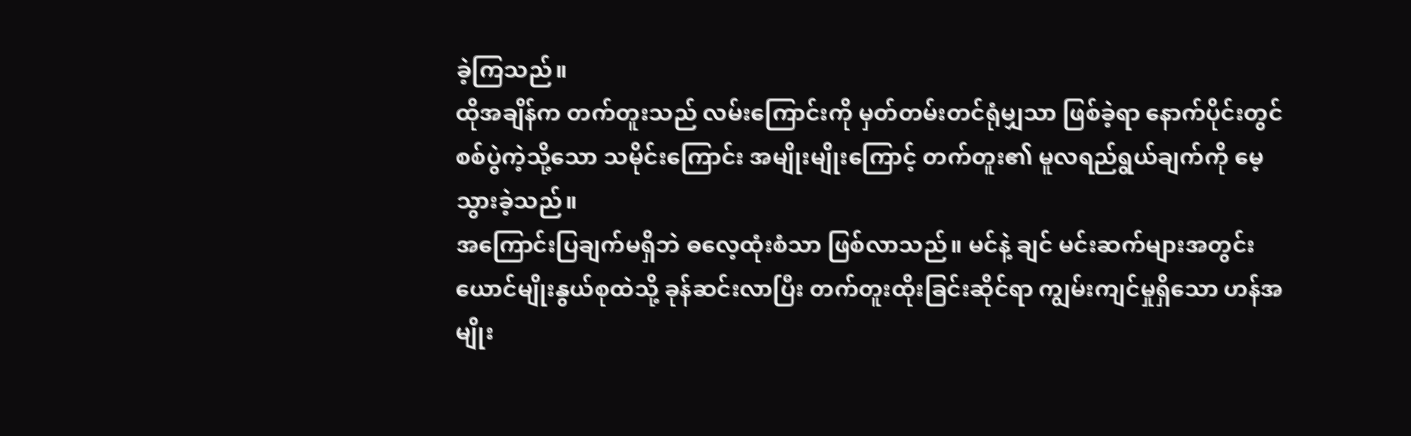ခဲ့ကြသည်။
ထိုအချိန်က တက်တူးသည် လမ်းကြောင်းကို မှတ်တမ်းတင်ရုံမျှသာ ဖြစ်ခဲ့ရာ နောက်ပိုင်းတွင် စစ်ပွဲကဲ့သို့သော သမိုင်းကြောင်း အမျိုးမျိုးကြောင့် တက်တူး၏ မူလရည်ရွယ်ချက်ကို မေ့သွားခဲ့သည်။
အကြောင်းပြချက်မရှိဘဲ ဓလေ့ထုံးစံသာ ဖြစ်လာသည်။ မင်နဲ့ ချင် မင်းဆက်များအတွင်း ယောင်မျိုးနွယ်စုထဲသို့ ခုန်ဆင်းလာပြီး တက်တူးထိုးခြင်းဆိုင်ရာ ကျွမ်းကျင်မှုရှိသော ဟန်အမျိုး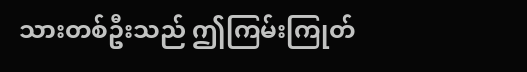သားတစ်ဦးသည် ဤကြမ်းကြုတ်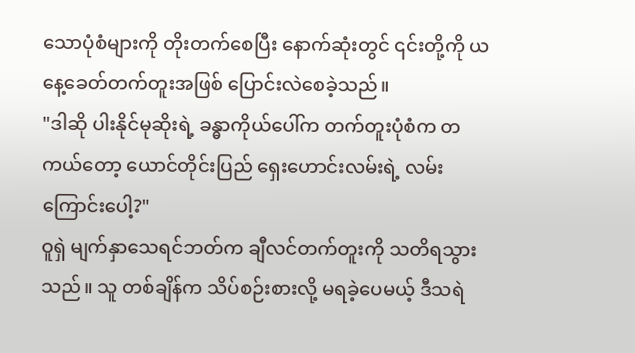သောပုံစံများကို တိုးတက်စေပြီး နောက်ဆုံးတွင် ၎င်းတို့ကို ယနေ့ခေတ်တက်တူးအဖြစ် ပြောင်းလဲစေခဲ့သည်။
"ဒါဆို ပါးနိုင်မုဆိုးရဲ့ ခန္ဓာကိုယ်ပေါ်က တက်တူးပုံစံက တကယ်တော့ ယောင်တိုင်းပြည် ရှေးဟောင်းလမ်းရဲ့ လမ်းကြောင်းပေါ့?"
ဝူရှဲ မျက်နှာသေရင်ဘတ်က ချီလင်တက်တူးကို သတိရသွားသည်။ သူ တစ်ချိန်က သိပ်စဉ်းစားလို့ မရခဲ့ပေမယ့် ဒီသရဲ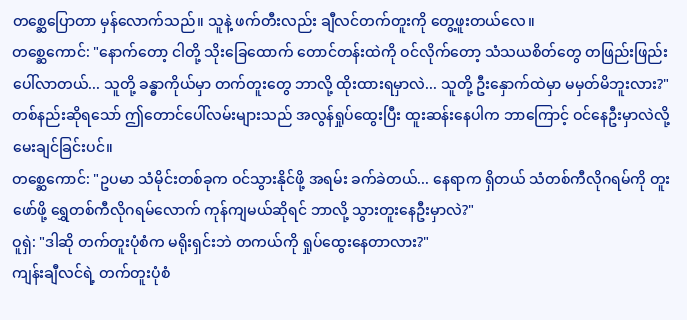တစ္ဆေပြောတာ မှန်လောက်သည်။ သူနဲ့ ဖက်တီးလည်း ချီလင်တက်တူးကို တွေ့ဖူးတယ်လေ။
တစ္ဆေကောင်: "နောက်တော့ ငါတို့ သိုးခြေထောက် တောင်တန်းထဲကို ဝင်လိုက်တော့ သံသယစိတ်တွေ တဖြည်းဖြည်း ပေါ်လာတယ်... သူတို့ ခန္ဓာကိုယ်မှာ တက်တူးတွေ ဘာလို့ ထိုးထားရမှာလဲ... သူတို့ ဦးနှောက်ထဲမှာ မမှတ်မိဘူးလား?"
တစ်နည်းဆိုရသော် ဤတောင်ပေါ်လမ်းများသည် အလွန်ရှုပ်ထွေးပြီး ထူးဆန်းနေပါက ဘာကြောင့် ဝင်နေဦးမှာလဲလို့ မေးချင်ခြင်းပင်။
တစ္ဆေကောင်: "ဥပမာ သံမိုင်းတစ်ခုက ဝင်သွားနိုင်ဖို့ အရမ်း ခက်ခဲတယ်... နေရာက ရှိတယ် သံတစ်ကီလိုဂရမ်ကို တူးဖော်ဖို့ ရွှေတစ်ကီလိုဂရမ်လောက် ကုန်ကျမယ်ဆိုရင် ဘာလို့ သွားတူးနေဦးမှာလဲ?"
ဝူရှဲ: "ဒါဆို တက်တူးပုံစံက မရိုးရှင်းဘဲ တကယ်ကို ရှုပ်ထွေးနေတာလား?"
ကျန်းချီလင်ရဲ့ တက်တူးပုံစံ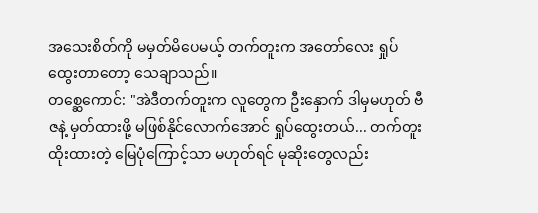အသေးစိတ်ကို မမှတ်မိပေမယ့် တက်တူးက အတော်လေး ရှုပ်ထွေးတာတော့ သေချာသည်။
တစ္ဆေကောင်: "အဲဒီတက်တူးက လူတွေက ဦးနှောက် ဒါမှမဟုတ် ဗီဇနဲ့ မှတ်ထားဖို့ မဖြစ်နိုင်လောက်အောင် ရှုပ်ထွေးတယ်... တက်တူးထိုးထားတဲ့ မြေပုံကြောင့်သာ မဟုတ်ရင် မုဆိုးတွေလည်း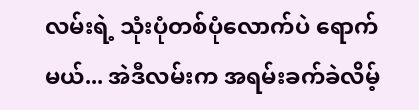လမ်းရဲ့ သုံးပုံတစ်ပုံလောက်ပဲ ရောက်မယ်... အဲဒီလမ်းက အရမ်းခက်ခဲလိမ့်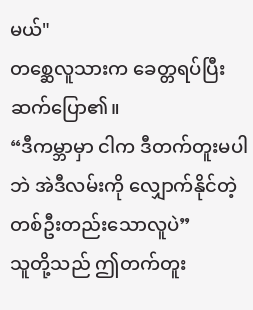မယ်"
တစ္ဆေလူသားက ခေတ္တရပ်ပြီး ဆက်ပြော၏။
“ဒီကမ္ဘာမှာ ငါက ဒီတက်တူးမပါဘဲ အဲဒီလမ်းကို လျှောက်နိုင်တဲ့ တစ်ဦးတည်းသောလူပဲ”
သူတို့သည် ဤတက်တူး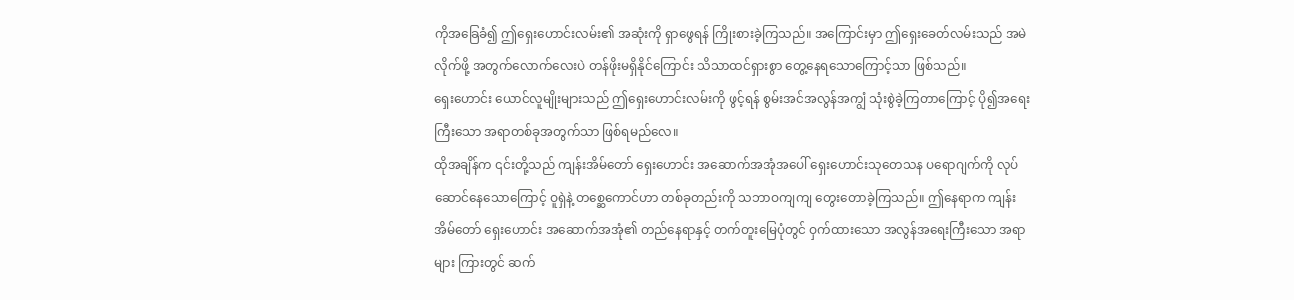ကိုအခြေခံ၍ ဤရှေးဟောင်းလမ်း၏ အဆုံးကို ရှာဖွေရန် ကြိုးစားခဲ့ကြသည်။ အကြောင်းမှာ ဤရှေးခေတ်လမ်းသည် အမဲလိုက်ဖို့ အတွက်လောက်လေးပဲ တန်ဖိုးမရှိနိုင်ကြောင်း သိသာထင်ရှားစွာ တွေ့နေရသောကြောင့်သာ ဖြစ်သည်။
ရှေးဟောင်း ယောင်လူမျိုးများသည် ဤရှေးဟောင်းလမ်းကို ဖွင့်ရန် စွမ်းအင်အလွန်အကျွံ သုံးစွဲခဲ့ကြတာကြောင့် ပို၍အရေးကြီးသော အရာတစ်ခုအတွက်သာ ဖြစ်ရမည်လေ။
ထိုအချိန်က ၎င်းတို့သည် ကျန်းအိမ်တော် ရှေးဟောင်း အဆောက်အအုံအပေါ် ရှေးဟောင်းသုတေသန ပရောဂျက်ကို လုပ်ဆောင်နေသောကြောင့် ဝူရှဲနဲ့ တစ္ဆေကောင်ဟာ တစ်ခုတည်းကို သဘာဝကျကျ တွေးတောခဲ့ကြသည်။ ဤနေရာက ကျန်းအိမ်တော် ရှေးဟောင်း အဆောက်အအုံ၏ တည်နေရာနှင့် တက်တူးမြေပုံတွင် ဝှက်ထားသော အလွန်အရေးကြီးသော အရာများ ကြားတွင် ဆက်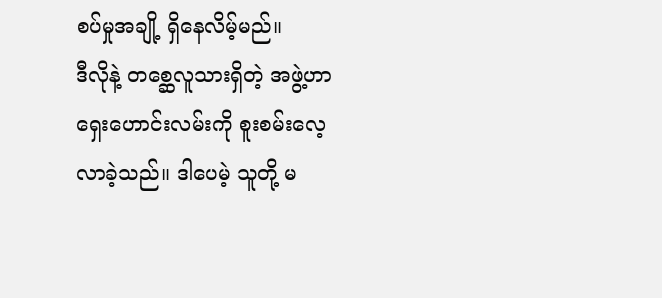စပ်မှုအချို့ ရှိနေလိမ့်မည်။
ဒီလိုနဲ့ တစ္ဆေလူသားရှိတဲ့ အဖွဲ့ဟာ ရှေးဟောင်းလမ်းကို စူးစမ်းလေ့လာခဲ့သည်။ ဒါပေမဲ့ သူတို့ မ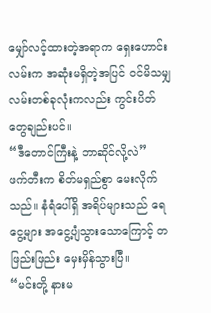မျှော်လင့်ထားတဲ့အရာက ရှေးဟောင်းလမ်းက အဆုံးမရှိတဲ့အပြင် ဝင်မိသမျှ လမ်းတစ်ခုလုံးကလည်း ကွင်းပိတ်တွေချည်းပင်။
“ဒီတောင်ကြီးနဲ့ ဘာဆိုင်လို့လဲ”
ဖက်တီးက စိတ်မရှည်စွာ မေးလိုက်သည်။ နံရံပေါ်ရှိ အရိပ်များသည် ရေငွေ့များ အငွေ့ပျံသွားသောကြောင့် တဖြည်းဖြည်း မှေးမှိန်သွားပြီ။
“မင်းတို့ နားမ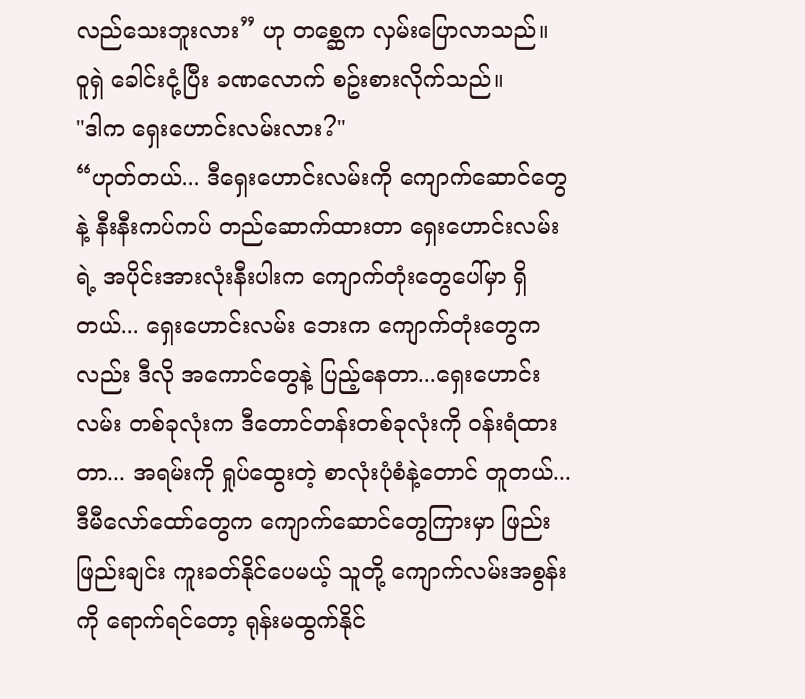လည်သေးဘူးလား” ဟု တစ္ဆေက လှမ်းပြောလာသည်။
ဝူရှဲ ခေါင်းငုံ့ပြီး ခဏလောက် စဥ်းစားလိုက်သည်။
"ဒါက ရှေးဟောင်းလမ်းလား?"
“ဟုတ်တယ်... ဒီရှေးဟောင်းလမ်းကို ကျောက်ဆောင်တွေနဲ့ နီးနီးကပ်ကပ် တည်ဆောက်ထားတာ ရှေးဟောင်းလမ်းရဲ့ အပိုင်းအားလုံးနီးပါးက ကျောက်တုံးတွေပေါ်မှာ ရှိတယ်... ရှေးဟောင်းလမ်း ဘေးက ကျောက်တုံးတွေကလည်း ဒီလို အကောင်တွေနဲ့ ပြည့်နေတာ...ရှေးဟောင်းလမ်း တစ်ခုလုံးက ဒီတောင်တန်းတစ်ခုလုံးကို ဝန်းရံထားတာ... အရမ်းကို ရှုပ်ထွေးတဲ့ စာလုံးပုံစံနဲ့တောင် တူတယ်... ဒီမီလော်ထော်တွေက ကျောက်ဆောင်တွေကြားမှာ ဖြည်းဖြည်းချင်း ကူးခတ်နိုင်ပေမယ့် သူတို့ ကျောက်လမ်းအစွန်းကို ရောက်ရင်တော့ ရုန်းမထွက်နိုင်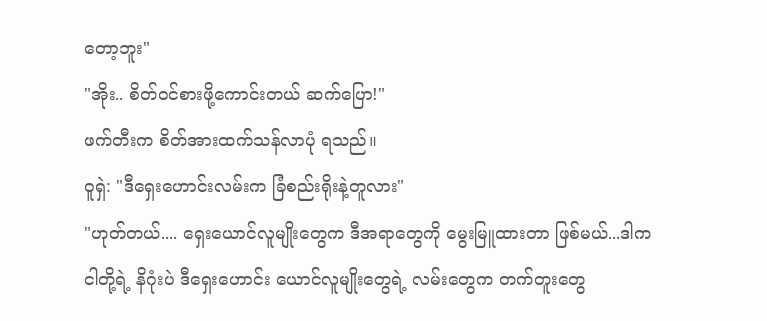တော့ဘူး"
"အိုး.. စိတ်ဝင်စားဖို့ကောင်းတယ် ဆက်ပြော!"
ဖက်တီးက စိတ်အားထက်သန်လာပုံ ရသည်။
ဝူရှဲ: "ဒီရှေးဟောင်းလမ်းက ခြံစည်းရိုးနဲ့တူလား"
"ဟုတ်တယ်.... ရှေးယောင်လူမျိုးတွေက ဒီအရာတွေကို မွေးမြူထားတာ ဖြစ်မယ်...ဒါက ငါတို့ရဲ့ နိဂုံးပဲ ဒီရှေးဟောင်း ယောင်လူမျိုးတွေရဲ့ လမ်းတွေက တက်တူးတွေ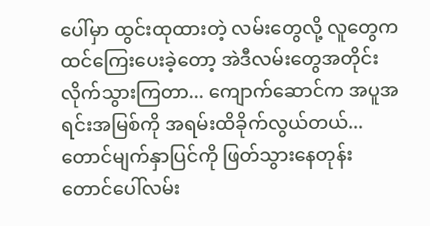ပေါ်မှာ ထွင်းထုထားတဲ့ လမ်းတွေလို့ လူတွေက ထင်ကြေးပေးခဲ့တော့ အဲဒီလမ်းတွေအတိုင်း လိုက်သွားကြတာ... ကျောက်ဆောင်က အပူအရင်းအမြစ်ကို အရမ်းထိခိုက်လွယ်တယ်... တောင်မျက်နှာပြင်ကို ဖြတ်သွားနေတုန်း တောင်ပေါ်လမ်း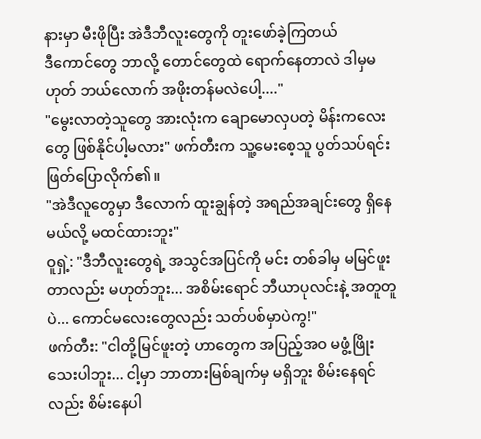နားမှာ မီးဖိုပြီး အဲဒီဘီလူးတွေကို တူးဖော်ခဲ့ကြတယ်
ဒီကောင်တွေ ဘာလို့ တောင်တွေထဲ ရောက်နေတာလဲ ဒါမှမဟုတ် ဘယ်လောက် အဖိုးတန်မလဲပေါ့...."
"မွေးလာတဲ့သူတွေ အားလုံးက ချောမောလှပတဲ့ မိန်းကလေးတွေ ဖြစ်နိုင်ပါ့မလား" ဖက်တီးက သူ့မေးစေ့သူ ပွတ်သပ်ရင်း ဖြတ်ပြောလိုက်၏။
"အဲဒီလူတွေမှာ ဒီလောက် ထူးချွန်တဲ့ အရည်အချင်းတွေ ရှိနေမယ်လို့ မထင်ထားဘူး"
ဝူရှဲ့: "ဒီဘီလူးတွေရဲ့ အသွင်အပြင်ကို မင်း တစ်ခါမှ မမြင်ဖူးတာလည်း မဟုတ်ဘူး... အစိမ်းရောင် ဘီယာပုလင်းနဲ့ အတူတူပဲ... ကောင်မလေးတွေလည်း သတ်ပစ်မှာပဲကွ!"
ဖက်တီး: "ငါတို့မြင်ဖူးတဲ့ ဟာတွေက အပြည့်အဝ မဖွံ့ဖြိုးသေးပါဘူး... ငါ့မှာ ဘာတားမြစ်ချက်မှ မရှိဘူး စိမ်းနေရင်လည်း စိမ်းနေပါ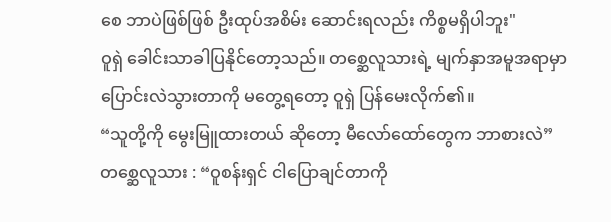စေ ဘာပဲဖြစ်ဖြစ် ဦးထုပ်အစိမ်း ဆောင်းရလည်း ကိစ္စမရှိပါဘူး"
ဝူရှဲ ခေါင်းသာခါပြနိုင်တော့သည်။ တစ္ဆေလူသားရဲ့ မျက်နှာအမူအရာမှာ ပြောင်းလဲသွားတာကို မတွေ့ရတော့ ဝူရှဲ ပြန်မေးလိုက်၏။
“သူတို့ကို မွေးမြူထားတယ် ဆိုတော့ မီလော်ထော်တွေက ဘာစားလဲ”
တစ္ဆေလူသား : “ဝူစန်းရှင် ငါပြောချင်တာကို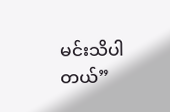မင်းသိပါတယ်”